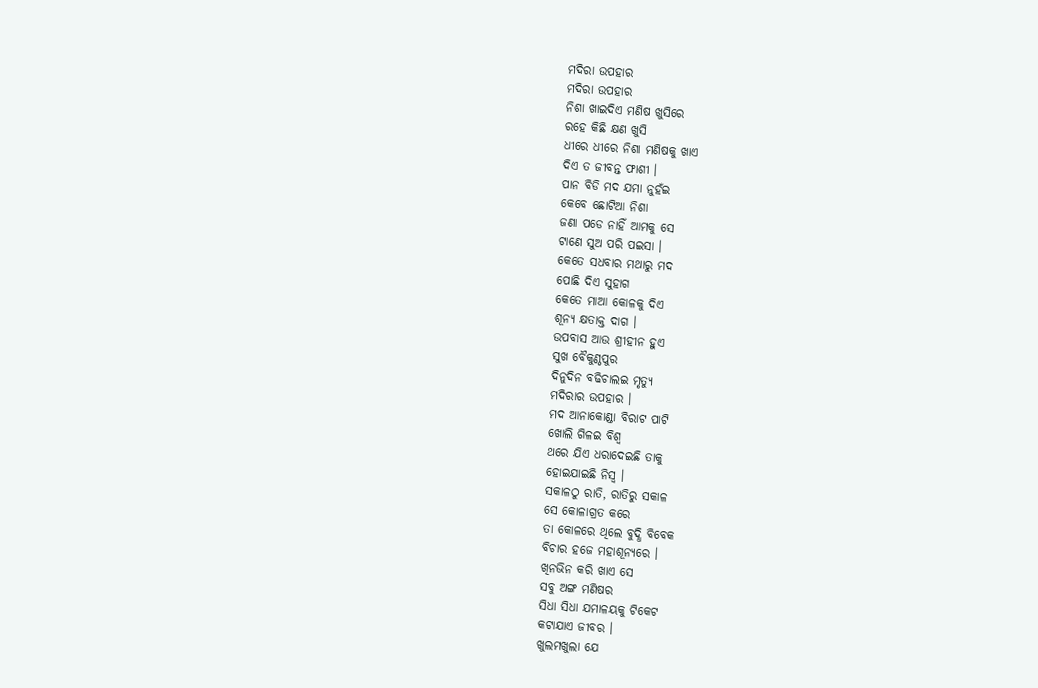ମଦିରା ଉପହାର
ମଦିରା ଉପହାର
ନିଶା ଖାଇଦିଏ ମଣିଷ ଖୁସିରେ
ରହେ କିଛି କ୍ଷଣ ଖୁସି
ଧୀରେ ଧୀରେ ନିଶା ମଣିଷକୁ ଖାଏ
ଦିଏ ତ ଜୀବନ୍ତ ଫାଶୀ ।
ପାନ ବିଡି ମଦ ଯମା ନୁହଁଇ
କେବେ ଛୋଟିଆ ନିଶା
ଜଣା ପଡେ ନାହିଁ ଆମକୁ ସେ
ଟାଣେ ସୁଅ ପରି ପଇସା ।
କେତେ ସଧବାର ମଥାରୁ ମଦ
ପୋଛି ଦିଏ ସୁହାଗ
କେତେ ମାଆ କୋଳକୁ ଦିଏ
ଶୂନ୍ୟ କ୍ଷତାକ୍ତ ଦାଗ ।
ଉପବାସ ଆଉ ଶ୍ରୀହୀନ ହୁଏ
ସୁଖ ବୈକୁଣ୍ଠପୁର
ଦିନୁଦିନ ବଢିଚାଲଇ ମୃତ୍ୟୁ
ମଦିରାର ଉପହାର ।
ମଦ ଆନାକୋଣ୍ଡା ବିରାଟ ପାଟି
ଖୋଲି ଗିଳଇ ବିଶ୍ଵ
ଥରେ ଯିଏ ଧରାଦେଇଛି ତାକୁ
ହୋଇଯାଇଛି ନିସ୍ଵ ।
ସକାଳଠୁ ରାତି, ରାତିରୁ ସକାଳ
ସେ କୋଳାଗ୍ରତ କରେ
ତା କୋଳରେ ଥିଲେ ବୁଦ୍ଧି ବିବେକ
ବିଚାର ହଜେ ମହାଶୂନ୍ୟରେ ।
ଖିନଭିନ କରି ଖାଏ ସେ
ସବୁ ଅଙ୍ଗ ମଣିଷର
ସିଧା ସିଧା ଯମାଳୟକୁ ଟିକେଟ
କଟାଯାଏ ଜୀବର ।
ଖୁଲମଖୁଲା ଯେ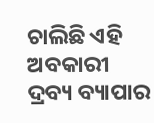ଚାଲିଛି ଏହି
ଅବକାରୀ ଦ୍ରବ୍ୟ ବ୍ୟାପାର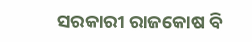ସରକାରୀ ରାଜକୋଷ ବି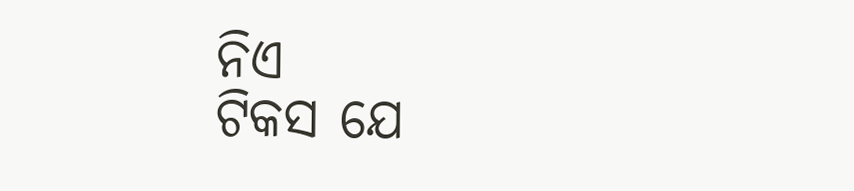ନିଏ
ଟିକସ ଯେ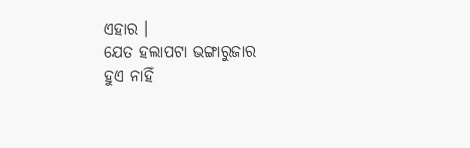ଏହାର ।
ଯେତ ହଲାପଟା ଭଙ୍ଗାରୁଜାର
ହୁଏ ନାହିଁ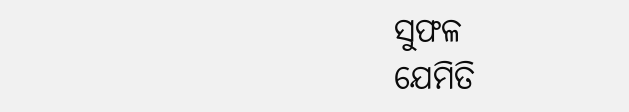ସୁଫଳ
ଯେମିତି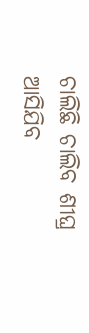ଚାଲିଛି ଚାଲିବ ଶୀଘ୍ର
ଆସିଯିବ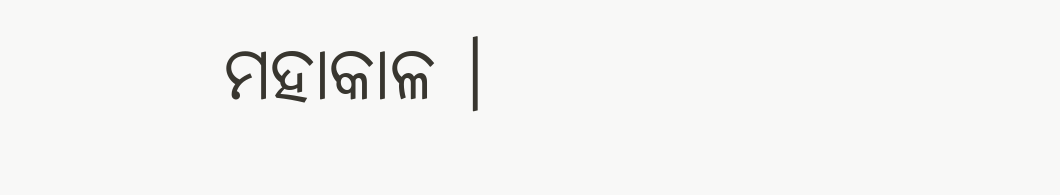ମହାକାଳ ।